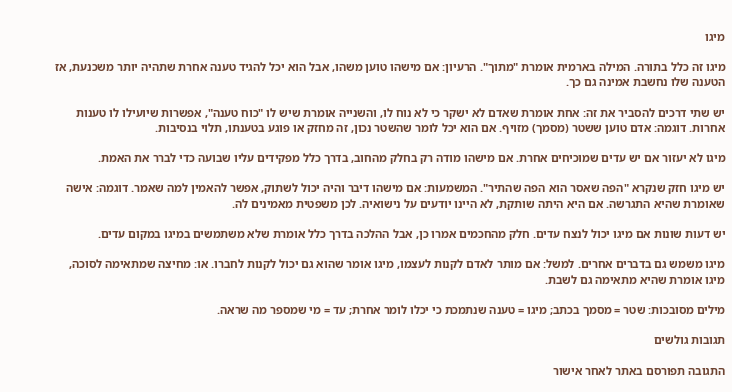מיגו

מיגו זה כלל בתורה. המילה בארמית אומרת "מתוך". הרעיון: אם מישהו טוען משהו, אבל הוא יכל להגיד טענה אחרת שתהיה יותר משכנעת, אז הטענה שלו נחשבת אמינה גם כך.

יש שתי דרכים להסביר את זה: אחת אומרת שאדם לא ישקר כי לא נוח לו, והשנייה אומרת שיש לו "כוח טענה", אפשרות שיועילו לו טענות אחרות. דוגמה: אדם טוען ששטר (מסמך) מזויף. אם הוא יכל לומר שהשטר נכון, זה מחזק או פוגע בטענתו, תלוי בנסיבות.

מיגו לא יעזור אם יש עדים שמוכיחים אחרת. אם מישהו מודה רק בחלק מהחוב, בדרך כלל מפקידים עליו שבועה כדי לברר את האמת.

יש מיגו חזק שנקרא "הפה שאסר הוא הפה שהתיר". המשמעות: אם מישהו דיבר והיה יכול לשתוק, אפשר להאמין למה שאמר. דוגמה: אישה שאומרת שהיא התגרשה. אם היא היתה שותקת, לא היינו יודעים על נישואיה. לכן משפטית מאמינים לה.

יש דעות שונות אם מיגו יכול לנצח עדים. חלק מהחכמים אמרו כן, אבל ההלכה בדרך כלל אומרת שלא משתמשים במיגו במקום עדים.

מיגו משמש גם בדברים אחרים. למשל: אם מותר לאדם לקנות לעצמו, מיגו אומר שהוא גם יכול לקנות לחברו. או: מחיצה שמתאימה לסוכה, מיגו אומרת שהיא מתאימה גם לשבת.

מילים מסובכות: שטר = מסמך בכתב; מיגו = טענה שנתמכת כי יכלו לומר אחרת; עד = מי שמספר מה שראה.

תגובות גולשים

התגובה תפורסם באתר לאחר אישור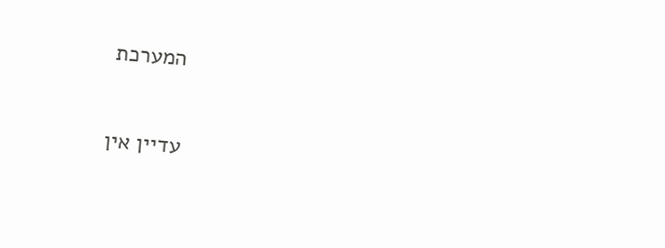המערכת

עדיין אין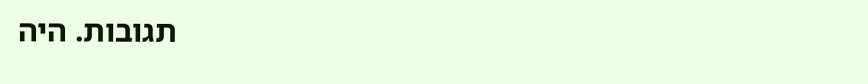תגובות. היה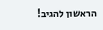הראשון להגיב!